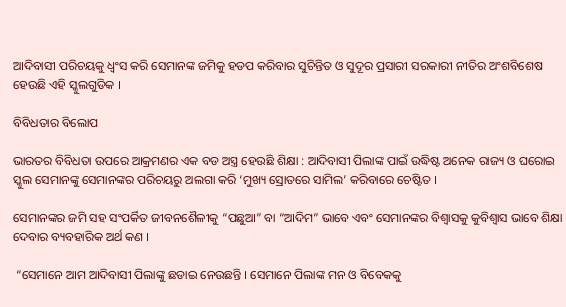ଆଦିବାସୀ ପରିଚୟକୁ ଧ୍ୱଂସ କରି ସେମାନଙ୍କ ଜମିକୁ ହଡପ କରିବାର ସୁଚିନ୍ତିତ ଓ ସୁଦୂର ପ୍ରସାରୀ ସରକାରୀ ନୀତିର ଅଂଶବିଶେଷ ହେଉଛି ଏହି ସ୍କୁଲଗୁଡିକ ।

ବିବିଧତାର ବିଲୋପ

ଭାରତର ବିବିଧତା ଉପରେ ଆକ୍ରମଣର ଏକ ବଡ ଅସ୍ତ୍ର ହେଉଛି ଶିକ୍ଷା : ଆଦିବାସୀ ପିଲାଙ୍କ ପାଇଁ ଉଦ୍ଧିଷ୍ଟ ଅନେକ ରାଜ୍ୟ ଓ ଘରୋଇ ସ୍କୁଲ ସେମାନଙ୍କୁ ସେମାନଙ୍କର ପରିଚୟରୁ ଅଲଗା କରି ‘ମୁଖ୍ୟ ସ୍ରୋତରେ ସାମିଲ’ କରିବାରେ ଚେଷ୍ଟିତ ।

ସେମାନଙ୍କର ଜମି ସହ ସଂପର୍କିତ ଜୀବନଶୈଳୀକୁ “ପଛୁଆ” ବା “ଆଦିମ” ଭାବେ ଏବଂ ସେମାନଙ୍କର ବିଶ୍ୱାସକୁ କୁବିଶ୍ୱାସ ଭାବେ ଶିକ୍ଷା ଦେବାର ବ୍ୟବହାରିକ ଅର୍ଥ କଣ ।

 “ସେମାନେ ଆମ ଆଦିବାସୀ ପିଲାଙ୍କୁ ଛଡାଇ ନେଉଛନ୍ତି । ସେମାନେ ପିଲାଙ୍କ ମନ ଓ ବିବେକକୁ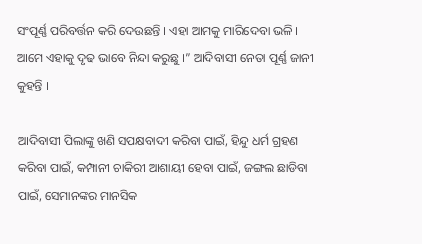ସଂପୂର୍ଣ୍ଣ ପରିବର୍ତ୍ତନ କରି ଦେଉଛନ୍ତି । ଏହା ଆମକୁ ମାରିଦେବା ଭଳି । ଆମେ ଏହାକୁ ଦୃଢ ଭାବେ ନିନ୍ଦା କରୁଛୁ ।” ଆଦିବାସୀ ନେତା ପୂର୍ଣ୍ଣ ଜାନୀ କୁହନ୍ତି ।

ଆଦିବାସୀ ପିଲାଙ୍କୁ ଖଣି ସପକ୍ଷବାଦୀ କରିବା ପାଇଁ, ହିନ୍ଦୁ ଧର୍ମ ଗ୍ରହଣ କରିବା ପାଇଁ, କମ୍ପାନୀ ଚାକିରୀ ଆଶାୟୀ ହେବା ପାଇଁ, ଜଙ୍ଗଲ ଛାଡିବା ପାଇଁ, ସେମାନଙ୍କର ମାନସିକ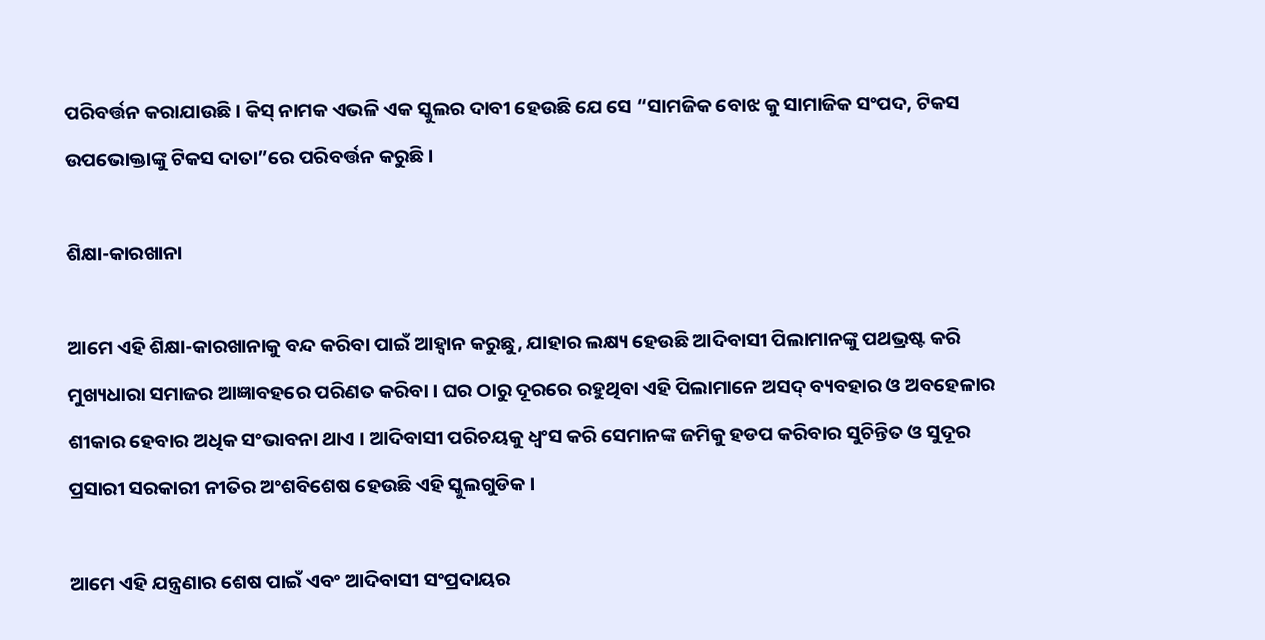ପରିବର୍ତ୍ତନ କରାଯାଉଛି । କିସ୍ ନାମକ ଏଭଳି ଏକ ସ୍କୁଲର ଦାବୀ ହେଉଛି ଯେ ସେ “ସାମଜିକ ବୋଝ କୁ ସାମାଜିକ ସଂପଦ, ଟିକସ ଉପଭୋକ୍ତାଙ୍କୁ ଟିକସ ଦାତା”ରେ ପରିବର୍ତ୍ତନ କରୁଛି ।

ଶିକ୍ଷା-କାରଖାନା

ଆମେ ଏହି ଶିକ୍ଷା-କାରଖାନାକୁ ବନ୍ଦ କରିବା ପାଇଁ ଆହ୍ୱାନ କରୁଛୁ, ଯାହାର ଲକ୍ଷ୍ୟ ହେଉଛି ଆଦିବାସୀ ପିଲାମାନଙ୍କୁ ପଥଭ୍ରଷ୍ଟ କରି ମୁଖ୍ୟଧାରା ସମାଜର ଆଜ୍ଞାବହରେ ପରିଣତ କରିବା । ଘର ଠାରୁ ଦୂରରେ ରହୁଥିବା ଏହି ପିଲାମାନେ ଅସଦ୍ ବ୍ୟବହାର ଓ ଅବହେଳାର ଶୀକାର ହେବାର ଅଧିକ ସଂଭାବନା ଥାଏ । ଆଦିବାସୀ ପରିଚୟକୁ ଧ୍ୱଂସ କରି ସେମାନଙ୍କ ଜମିକୁ ହଡପ କରିବାର ସୁଚିନ୍ତିତ ଓ ସୁଦୂର ପ୍ରସାରୀ ସରକାରୀ ନୀତିର ଅଂଶବିଶେଷ ହେଉଛି ଏହି ସ୍କୁଲଗୁଡିକ ।

ଆମେ ଏହି ଯନ୍ତ୍ରଣାର ଶେଷ ପାଇଁ ଏବଂ ଆଦିବାସୀ ସଂପ୍ରଦାୟର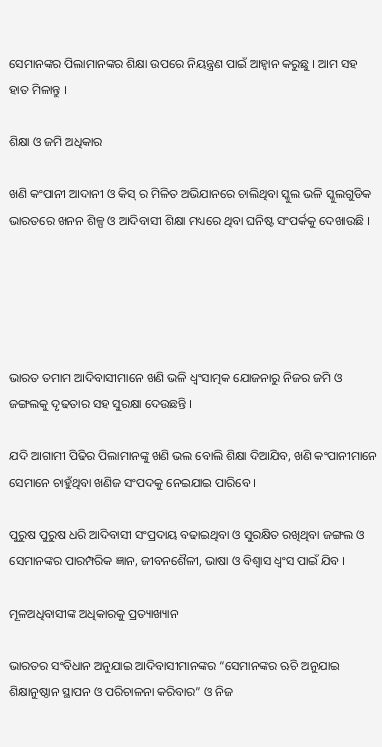ସେମାନଙ୍କର ପିଲାମାନଙ୍କର ଶିକ୍ଷା ଉପରେ ନିୟନ୍ତ୍ରଣ ପାଇଁ ଆହ୍ୱାନ କରୁଛୁ । ଆମ ସହ ହାତ ମିଳାନ୍ତୁ ।

ଶିକ୍ଷା ଓ ଜମି ଅଧିକାର

ଖଣି କଂପାନୀ ଆଦାନୀ ଓ କିସ୍ ର ମିଳିତ ଅଭିଯାନରେ ଚାଲିଥିବା ସ୍କୁଲ ଭଳି ସ୍କୁଲଗୁଡିକ ଭାରତରେ ଖନନ ଶିଳ୍ପ ଓ ଆଦିବାସୀ ଶିକ୍ଷା ମଧ୍ୟରେ ଥିବା ଘନିଷ୍ଟ ସଂପର୍କକୁ ଦେଖାଉଛି ।





ଭାରତ ତମାମ ଆଦିବାସୀମାନେ ଖଣି ଭଳି ଧ୍ୱଂସାତ୍ମକ ଯୋଜନାରୁ ନିଜର ଜମି ଓ ଜଙ୍ଗଲକୁ ଦୃଢତାର ସହ ସୁରକ୍ଷା ଦେଉଛନ୍ତି ।

ଯଦି ଆଗାମୀ ପିଢିର ପିଲାମାନଙ୍କୁ ଖଣି ଭଲ ବୋଲି ଶିକ୍ଷା ଦିଆଯିବ, ଖଣି କଂପାନୀମାନେ ସେମାନେ ଚାହୁଁଥିବା ଖଣିଜ ସଂପଦକୁ ନେଇଯାଇ ପାରିବେ ।

ପୁରୁଷ ପୁରୁଷ ଧରି ଆଦିବାସୀ ସଂପ୍ରଦାୟ ବଢାଇଥିବା ଓ ସୁରକ୍ଷିତ ରଖିଥିବା ଜଙ୍ଗଲ ଓ ସେମାନଙ୍କର ପାରମ୍ପରିକ ଜ୍ଞାନ, ଜୀବନଶୈଳୀ, ଭାଷା ଓ ବିଶ୍ୱାସ ଧ୍ୱଂସ ପାଇଁ ଯିବ ।

ମୂଳଅଧିବାସୀଙ୍କ ଅଧିକାରକୁ ପ୍ରତ୍ୟାଖ୍ୟାନ

ଭାରତର ସଂବିଧାନ ଅନୁଯାଇ ଆଦିବାସୀମାନଙ୍କର “ସେମାନଙ୍କର ଋଚି ଅନୁଯାଇ ଶିକ୍ଷାନୁଷ୍ଠାନ ସ୍ଥାପନ ଓ ପରିଚାଳନା କରିବାର” ଓ ନିଜ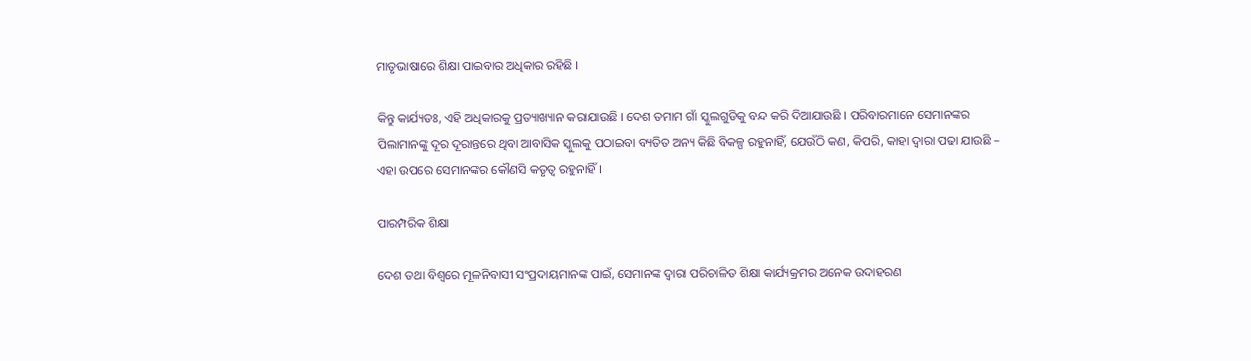ମାତୃଭାଷାରେ ଶିକ୍ଷା ପାଇବାର ଅଧିକାର ରହିଛି ।

କିନ୍ତୁ କାର୍ଯ୍ୟତଃ, ଏହି ଅଧିକାରକୁ ପ୍ରତ୍ୟାଖ୍ୟାନ କରାଯାଉଛି । ଦେଶ ତମାମ ଗାଁ ସ୍କୁଲଗୁଡିକୁ ବନ୍ଦ କରି ଦିଆଯାଉଛି । ପରିବାରମାନେ ସେମାନଙ୍କର ପିଲାମାନଙ୍କୁ ଦୂର ଦୂରାନ୍ତରେ ଥିବା ଆବାସିକ ସ୍କୁଲକୁ ପଠାଇବା ବ୍ୟତିତ ଅନ୍ୟ କିଛି ବିକଳ୍ପ ରହୁନାହିଁ, ଯେଉଁଠି କଣ, କିପରି, କାହା ଦ୍ୱାରା ପଢା ଯାଉଛି – ଏହା ଉପରେ ସେମାନଙ୍କର କୌଣସି କତୃତ୍ୱ ରହୁନାହିଁ ।

ପାରମ୍ପରିକ ଶିକ୍ଷା

ଦେଶ ତଥା ବିଶ୍ୱରେ ମୂଳନିବାସୀ ସଂପ୍ରଦାୟମାନଙ୍କ ପାଇଁ, ସେମାନଙ୍କ ଦ୍ୱାରା ପରିଚାଳିତ ଶିକ୍ଷା କାର୍ଯ୍ୟକ୍ରମର ଅନେକ ଉଦାହରଣ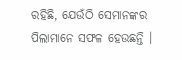ରହିଛି, ଯେଉଁଠି ସେମାନଙ୍କର ପିଲାମାନେ ସଫଳ ହେଉଛନ୍ତି ।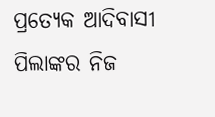ପ୍ରତ୍ୟେକ ଆଦିବାସୀ ପିଲାଙ୍କର ନିଜ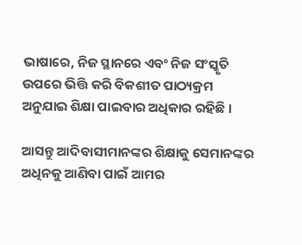ଭାଷାରେ, ନିଜ ସ୍ଥାନରେ ଏବଂ ନିଜ ସଂସ୍କୃତି ଉପରେ ଭିତ୍ତି କରି ବିକଶୀତ ପାଠ୍ୟକ୍ରମ ଅନୁଯାଇ ଶିକ୍ଷା ପାଇବାର ଅଧିକାର ରହିଛି ।

ଆସନ୍ତୁ ଆଦିବାସୀମାନଙ୍କର ଶିକ୍ଷାକୁ ସେମାନଙ୍କର ଅଧିନକୁ ଆଣିବା ପାଇଁ ଆମର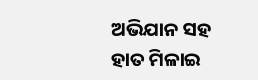ଅଭିଯାନ ସହ ହାତ ମିଳାଇ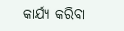କାର୍ଯ୍ୟ କରିବା